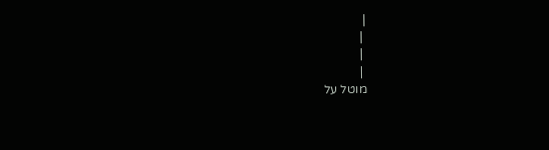|
 |
 |
 |
מוטל על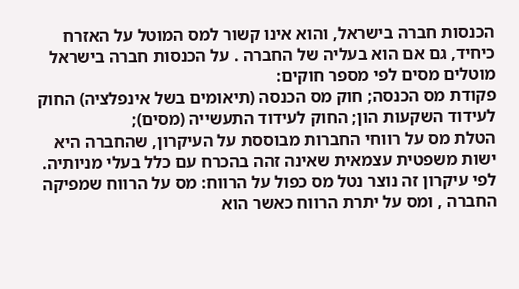הכנסות חברה בישראל, והוא אינו קשור למס המוטל על האזרח כיחיד, גם אם הוא בעליה של החברה . על הכנסות חברה בישראל מוטלים מסים לפי מספר חוקים:
פקודת מס הכנסה; חוק מס הכנסה (תיאומים בשל אינפלציה) החוק לעידוד השקעות הון; החוק לעידוד התעשייה (מסים);
הטלת מס על רווחי החברות מבוססת על העיקרון, שהחברה היא ישות משפטית עצמאית שאינה זהה בהכרח עם כלל בעלי מניותיה. לפי עיקרון זה נוצר נטל מס כפול על הרווח: מס על הרווח שמפיקה החברה , ומס על יתרת הרווח כאשר הוא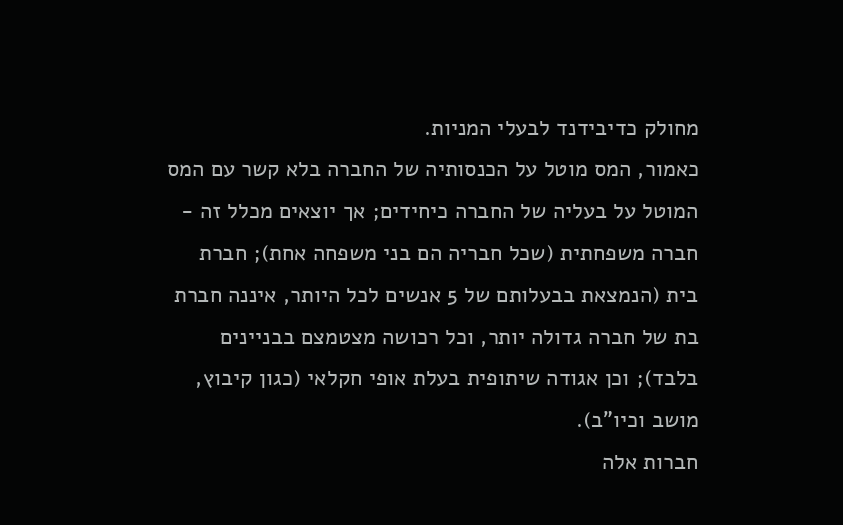מחולק כדיבידנד לבעלי המניות.
כאמור, המס מוטל על הכנסותיה של החברה בלא קשר עם המס המוטל על בעליה של החברה כיחידים; אך יוצאים מכלל זה - חברה משפחתית (שכל חבריה הם בני משפחה אחת); חברת בית (הנמצאת בבעלותם של 5 אנשים לכל היותר, איננה חברת בת של חברה גדולה יותר, וכל רכושה מצטמצם בבניינים בלבד); וכן אגודה שיתופית בעלת אופי חקלאי (כגון קיבוץ, מושב וכיו"ב).
חברות אלה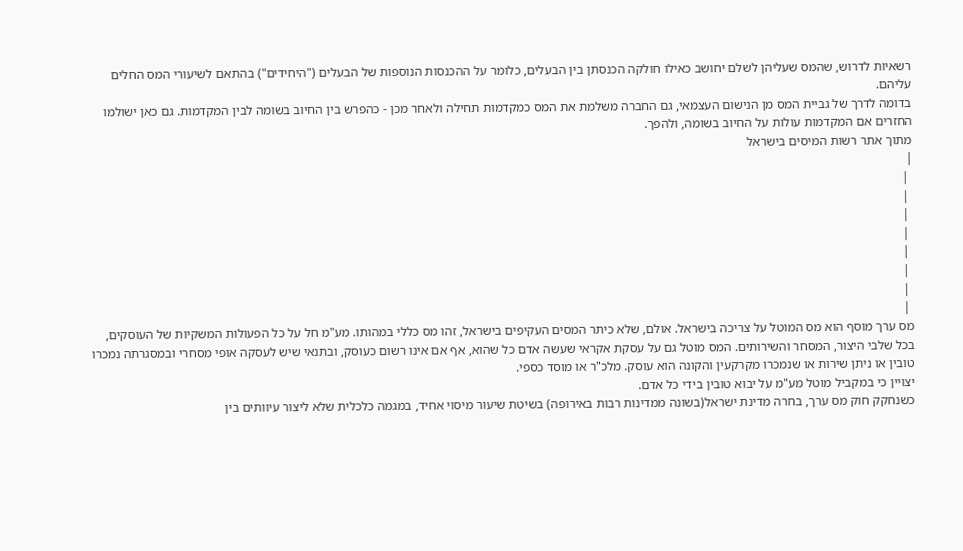רשאיות לדרוש, שהמס שעליהן לשלם יחושב כאילו חולקה הכנסתן בין הבעלים, כלומר על ההכנסות הנוספות של הבעלים ("היחידים") בהתאם לשיעורי המס החלים עליהם.
בדומה לדרך של גביית המס מן הנישום העצמאי, גם החברה משלמת את המס כמקדמות תחילה ולאחר מכן - כהפרש בין החיוב בשומה לבין המקדמות. גם כאן ישולמו החזרים אם המקדמות עולות על החיוב בשומה, ולהפך.
מתוך אתר רשות המיסים בישראל
|
 |
 |
 |
 |
 |
 |
 |
 |
מס ערך מוסף הוא מס המוטל על צריכה בישראל. אולם, שלא כיתר המסים העקיפים בישראל, זהו מס כללי במהותו. מע"מ חל על כל הפעולות המשקיות של העוסקים, בכל שלבי היצור, המסחר והשירותים. המס מוטל גם על עסקת אקראי שעשה אדם כל שהוא, אף אם אינו רשום כעוסק, ובתנאי שיש לעסקה אופי מסחרי ובמסגרתה נמכרו טובין או ניתן שירות או שנמכרו מקרקעין והקונה הוא עוסק. מלכ"ר או מוסד כספי.
יצויין כי במקביל מוטל מע"מ על יבוא טובין בידי כל אדם.
כשנחקק חוק מס ערך, בחרה מדינת ישראל(בשונה ממדינות רבות באירופה) בשיטת שיעור מיסוי אחיד, במגמה כלכלית שלא ליצור עיוותים בין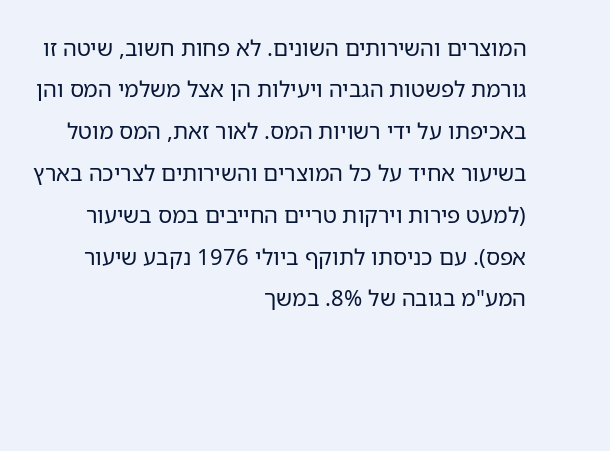המוצרים והשירותים השונים. לא פחות חשוב, שיטה זו גורמת לפשטות הגביה ויעילות הן אצל משלמי המס והן באכיפתו על ידי רשויות המס. לאור זאת, המס מוטל בשיעור אחיד על כל המוצרים והשירותים לצריכה בארץ (למעט פירות וירקות טריים החייבים במס בשיעור אפס). עם כניסתו לתוקף ביולי 1976 נקבע שיעור המע"מ בגובה של 8%. במשך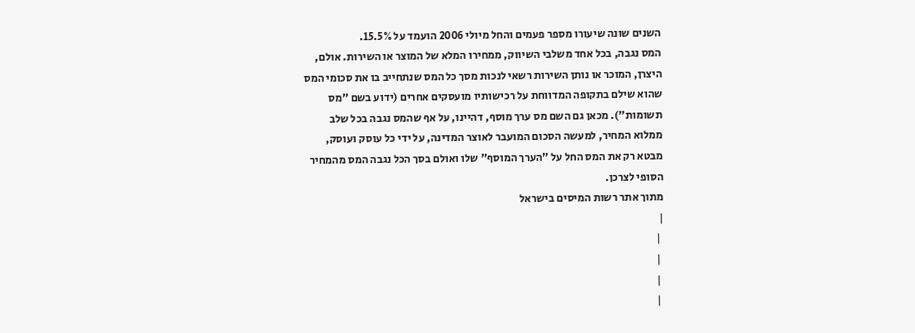השנים שונה שיעורו מספר פעמים והחל מיולי 2006 הועמד על 15.5%.
המס נגבה, בכל אחד משלבי השיווק, ממחירו המלא של המוצר או השירות. אולם, היצרן, המוכר או נותן השירות רשאי לנכות מסך כל המס שנתחייב בו את סכומי המס שהוא שילם בתקופה המדווחת על רכישותיו מועסקים אחרים (ידוע בשם "מס תשומות"). מכאן גם השם מס ערך מוסף, דהיינו, על אף שהמס נגבה בכל שלב ממלוא המחיר, למעשה הסכום המועבר לאוצר המדינה, על ידי כל עוסק ועוסק, מבטא רק את המס החל על "הערך המוסף" שלו ואולם בסך הכל נגבה המס מהמחיר הסופי לצרכן.
מתוך אתר רשות המיסים בישראל
|
 |
 |
 |
 |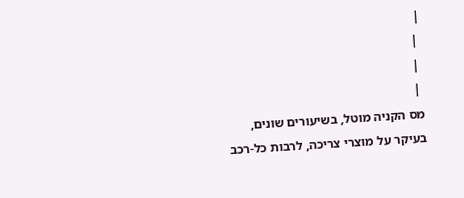|
 |
 |
 |
מס הקניה מוטל, בשיעורים שונים, בעיקר על מוצרי צריכה, לרבות כל-רכב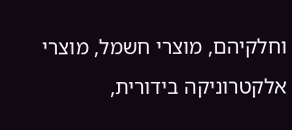וחלקיהם, מוצרי חשמל, מוצרי אלקטרוניקה בידורית,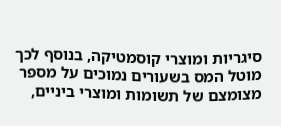סיגריות ומוצרי קוסמטיקה, בנוסף לכך מוטל המס בשעורים נמוכים על מספר מצומצם של תשומות ומוצרי ביניים,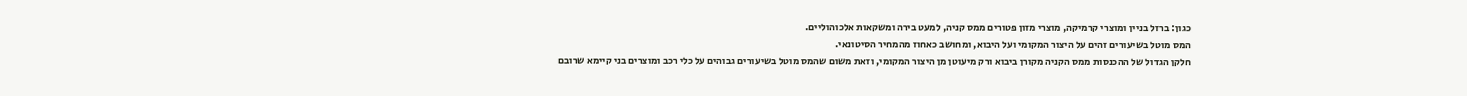כגון: ברזל בניין ומוצרי קרמיקה, מוצרי מזון פטורים ממס קניה, למעט בירה ומשקאות אלכוהוליים.
המס מוטל בשיעורים זהים על היצור המקומי ועל היבוא, ומחושב כאחוז מהמחיר הסיטונאי.
חלקן הגדול של ההכנסות ממס הקניה מקורן ביבוא ורק מיעוטן מן היצור המקומי, וזאת משום שהמס מוטל בשיעורים גבוהים על כלי רכב ומוצרים בני קיימא שרובם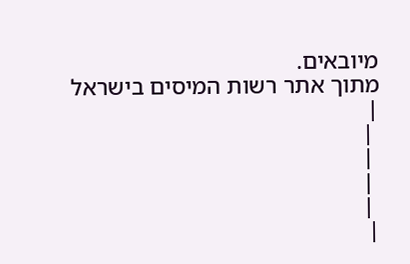מיובאים.
מתוך אתר רשות המיסים בישראל
|
 |
 |
 |
 |
|